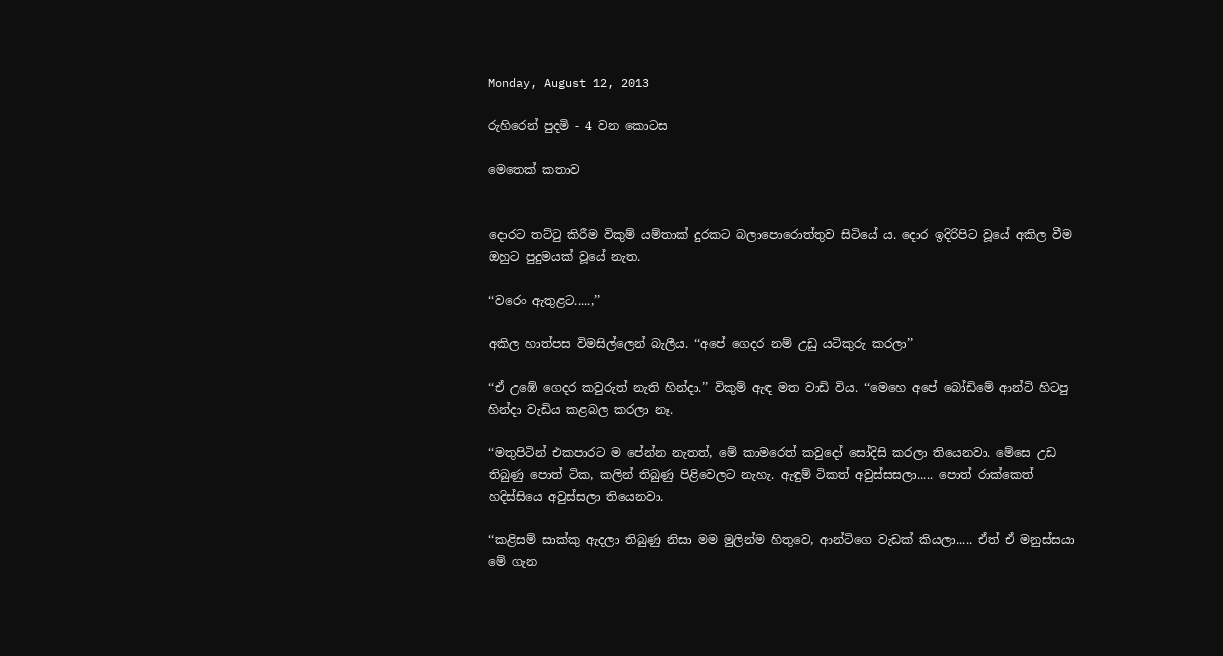Monday, August 12, 2013

රුහිරෙන් පුදමි - 4 වන කොටස

මෙතෙක් කතාව


දොරට තට්ටු කිරීම විකුම් යම්තාක් දුරකට බලාපොරොත්තුව සිටියේ ය. දොර ඉදිරිපිට වූයේ අකිල වීම ඔහුට පුදුමයක් වූයේ නැත.

‘‘වරෙං ඇතුළට.....,’’

අකිල හාත්පස විමසිල්ලෙන් බැලීය. ‘‘අපේ ගෙදර නම් උඩු යටිකුරු කරලා’’

‘‘ඒ උඹේ ගෙදර කවුරුත් නැති හින්දා.’’ විකුම් ඇඳ මත වාඩි විය. ‘‘මෙහෙ අපේ බෝඩිමේ ආන්ටි හිටපු හින්දා වැඩිය කළබල කරලා නෑ.

‘‘මතුපිටින් එකපාරට ම පේන්න නැතත්, මේ කාමරෙත් කවුදෝ සෝදිසි කරලා තියෙනවා. මේසෙ උඩ තිබුණු පොත් ටික, කලින් තිබුණු පිළිවෙලට නැහැ. ඇඳුම් ටිකත් අවුස්සසලා..... පොත් රාක්කෙත් හදිස්සියෙ අවුස්සලා තියෙනවා.

‘‘කළිසම් සාක්කු ඇදලා තිබුණු නිසා මම මුලින්ම හිතුවෙ, ආන්ටිගෙ වැඩක් කියලා..... ඒත් ඒ මනුස්සයා මේ ගැන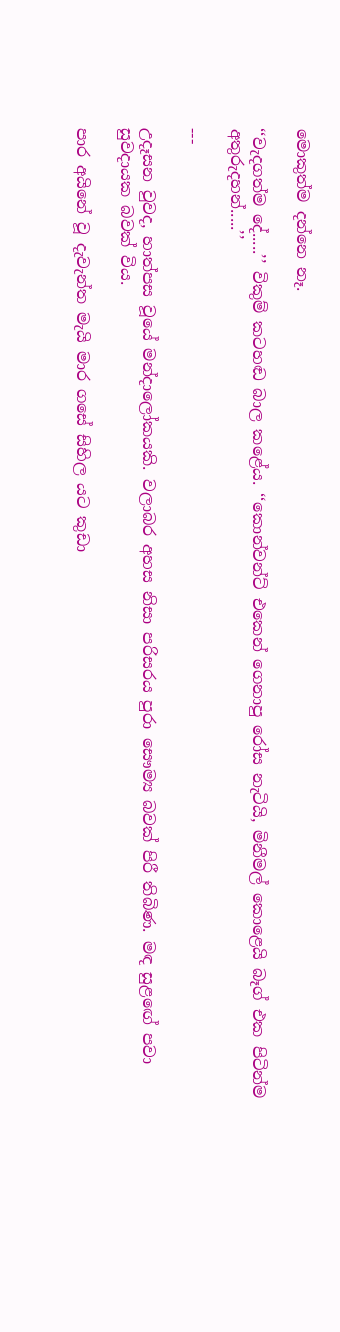මොකුත්ම දන්නෙ නෑ.

‘‘වැදගත්ම දේ.....’’ විකුම් කටහඬ බාල කළේය. ‘‘කොන්වන්ට් එකෙන් ගෙනාපු රෝස නැටියි, මිනීමල් කොළෙයි බෑග් එක පිටින්ම අතුරුදහන්.....’’

---

උදෑසන වුවද, හාත්පස වූයේ මන්දාලෝකයකි. වලාබර අහස නිසා පරිසරය පුරා සෞම්‍ය බවක් පිරී තිබිණ. මඳ සුළඟේ පවා සුවදායක බවක් විය.

පාර අයිනේ වූ දැවැන්ත මැයි මාර ගසේ සිහිල යට කුඩා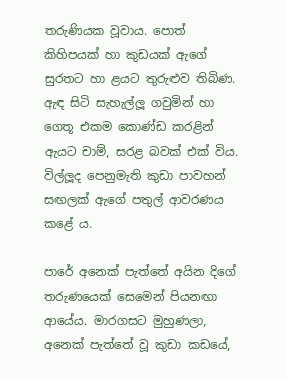තරුණියක වූවාය. පොත් කිහිපයක් හා කුඩයක් ඇගේ සුරතට හා ළයට තුරුළුව තිබිණ. ඇඳ සිටි සැහැල්ලූ ගවුමින් හා ගෙතූ එකම කොණ්ඩ කරළින් ඇයට චාම්, සරළ බවක් එක් විය. විල්ලූද පෙනුමැති කුඩා පාවහන් සඟලක් ඇගේ පතුල් ආවරණය කළේ ය.

පාරේ අනෙක් පැත්තේ අයින දිගේ තරුණයෙක් සෙමෙන් පියනඟා ආයේය. මාරගසට මුහුණලා, අනෙක් පැත්තේ වූ කුඩා කඩයේ,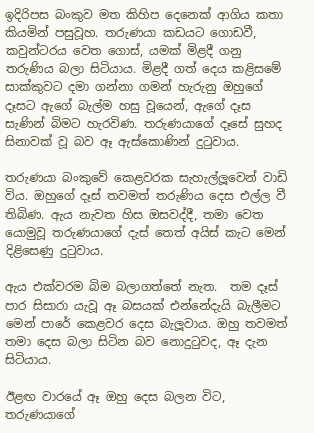ඉදිරිපස බංකුව මත කිහිප දෙනෙක් ආගිය කතා කියමින් පසුවූහ. තරුණයා කඩයට ගොඩවී, කවුන්ටරය වෙත ගොස්, යමක් මිළදී ගනු තරුණිය බලා සිටියාය. මිළදී ගත් දෙය කළිසමේ සාක්කුවට දමා ගන්නා ගමන් හැරුනු ඔහුගේ දෑසට ඇගේ බැල්ම හසු වූයෙන්, ඇගේ දෑස සැණින් බිමට හැරවිණ. තරුණයාගේ දෑසේ සුහද සිනාවක් වූ බව ඈ ඇස්කොණින් දුටුවාය.

තරුණයා බංකුවේ කෙළවරක සැහැල්ලූවෙන් වාඩි විය. ඔහුගේ දෑස් තවමත් තරුණිය දෙස එල්ල වී තිබිණ. ඇය නැවත හිස ඔසවද්දී, තමා වෙත යොමුවූ තරුණයාගේ දැස් තෙත් අයිස් කැට මෙන් දිළිසෙණු දුටුවාය.

ඇය එක්වරම බිම බලාගත්තේ නැත.  තම දෑස් පාර සිසාරා යැවූ ඈ බසයක් එන්නේදැයි බැලීමට මෙන් පාරේ කෙළවර දෙස බැලූවාය. ඔහු තවමත් තමා දෙස බලා සිටින බව නොදුටුවද, ඈ දැන සිටියාය.

ඊළඟ වාරයේ ඈ ඔහු දෙස බලන විට, තරුණයාගේ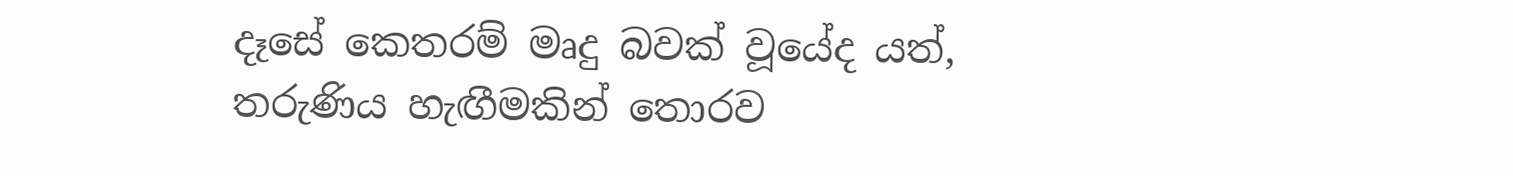දෑසේ කෙතරම් මෘදු බවක් වූයේද යත්, තරුණිය හැඟීමකින් තොරව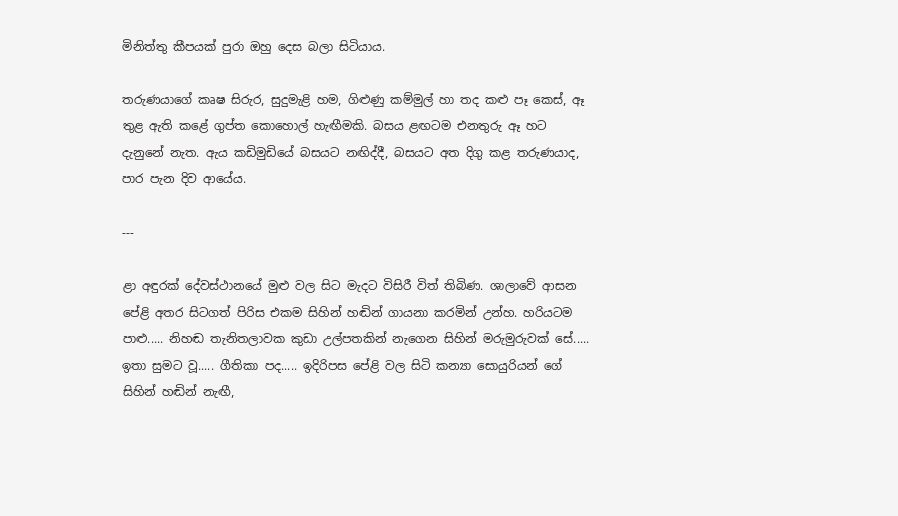මිනිත්තු කීපයක් පුරා ඔහු දෙස බලා සිටියාය.

තරුණයාගේ කෘෂ සිරුර, සුදුමැළි හම, ගිළුණු කම්මුල් හා තද කළු පෑ කෙස්, ඈ තුළ ඇති කළේ ගුප්ත කොහොල් හැඟීමකි. බසය ළඟටම එනතුරු ඈ හට දැනුනේ නැත. ඇය කඩිමුඩියේ බසයට නඟිද්දී, බසයට අත දිගු කළ තරුණයාද, පාර පැන දිව ආයේය.

---

ළා අඳුරක් දේවස්ථානයේ මුළු වල සිට මැදට විසිරී විත් තිබිණ. ශාලාවේ ආසන පේළි අතර සිටගත් පිරිස එකම සිහින් හඬින් ගායනා කරමින් උන්හ. හරියටම පාළු..... නිහඬ තැනිතලාවක කුඩා උල්පතකින් නැගෙන සිහින් මරුමුරුවක් සේ..... ඉතා සුමට වූ..... ගීතිකා පද..... ඉදිරිපස පේළි වල සිටි කන්‍යා සොයුරියන් ගේ සිහින් හඬින් නැඟී,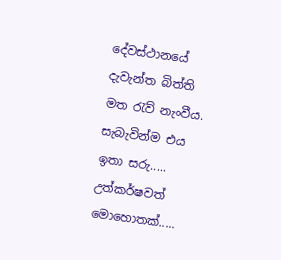දේවස්ථානයේ දැවැන්ත බිත්ති මත රැව් නැංවීය. සැබැවින්ම එය ඉතා සරු..... උත්කර්ෂවත් මොහොතක්.....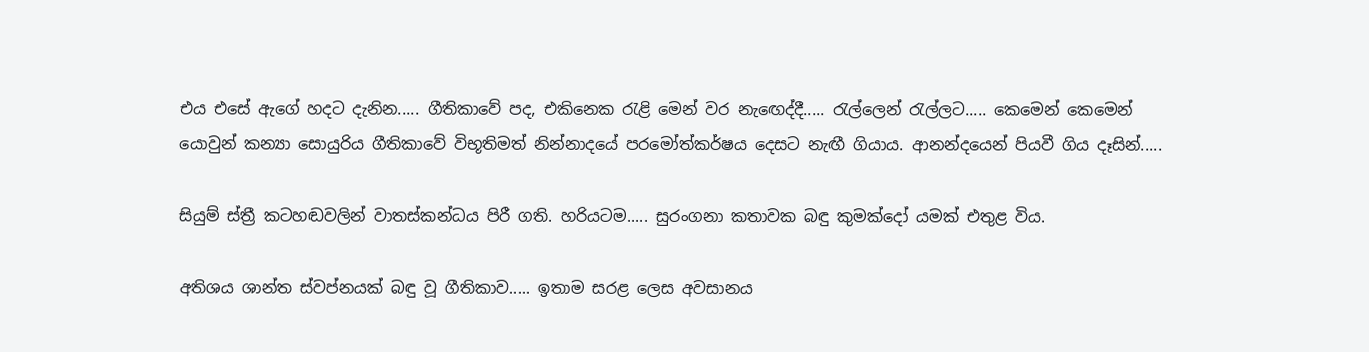එය එසේ ඇගේ හදට දැනින..... ගීතිකාවේ පද, එකිනෙක රැළි මෙන් වර නැඟෙද්දී..... රැල්ලෙන් රැල්ලට..... කෙමෙන් කෙමෙන් යොවුන් කන්‍යා සොයුරිය ගීතිකාවේ විභූතිමත් නින්නාදයේ පරමෝත්කර්ෂය දෙසට නැඟී ගියාය. ආනන්දයෙන් පියවී ගිය දෑසින්.....

සියුම් ස්ත්‍රී කටහඬවලින් වාතස්කන්ධය පිරී ගති. හරියටම..... සුරංගනා කතාවක බඳු කුමක්දෝ යමක් එතුළ විය.

අතිශය ශාන්ත ස්වප්නයක් බඳු වූ ගීතිකාව..... ඉතාම සරළ ලෙස අවසානය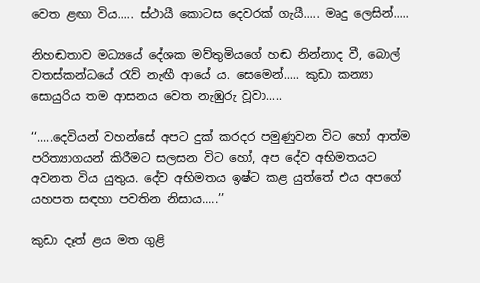වෙත ළඟා විය..... ස්ථායී කොටස දෙවරක් ගැයී..... මෘදු ලෙසින්.....

නිහඬතාව මධ්‍යයේ දේශක මව්තුමියගේ හඬ නින්නාද වී, බොල් වතස්කන්ධයේ රැව් නැඟී ආයේ ය. සෙමෙන්..... කුඩා කන්‍යා සොයුරිය තම ආසනය වෙත නැඹුරු වූවා.....

‘‘.....දෙවියන් වහන්සේ අපට දුක් කරදර පමුණුවන විට හෝ ආත්ම පරිත්‍යාගයන් කිරීමට සලසන විට හෝ, අප දේව අභිමතයට අවනත විය යුතුය. දේව අභිමතය ඉෂ්ට කළ යුත්තේ එය අපගේ යහපත සඳහා පවතින නිසාය.....’’

කුඩා දෑත් ළය මත ගුළි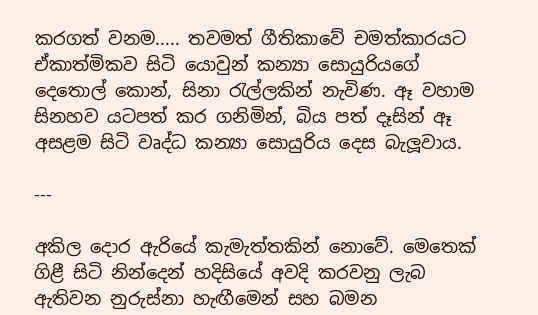කරගත් වනම..... තවමත් ගීතිකාවේ චමත්කාරයට ඒකාත්මිකව සිටි යොවුන් කන්‍යා සොයුරියගේ දෙතොල් කොන්, සිනා රැල්ලකින් නැවිණ. ඈ වහාම සිනහව යටපත් කර ගනිමින්, බිය පත් දෑසින් ඈ අසළම සිටි වෘද්ධ කන්‍යා සොයුරිය දෙස බැලූවාය.

---

අකිල දොර ඇරියේ කැමැත්තකින් නොවේ. මෙතෙක් ගිළී සිටි නින්දෙන් හදිසියේ අවදි කරවනු ලැබ ඇතිවන නුරුස්නා හැඟීමෙන් සහ බමන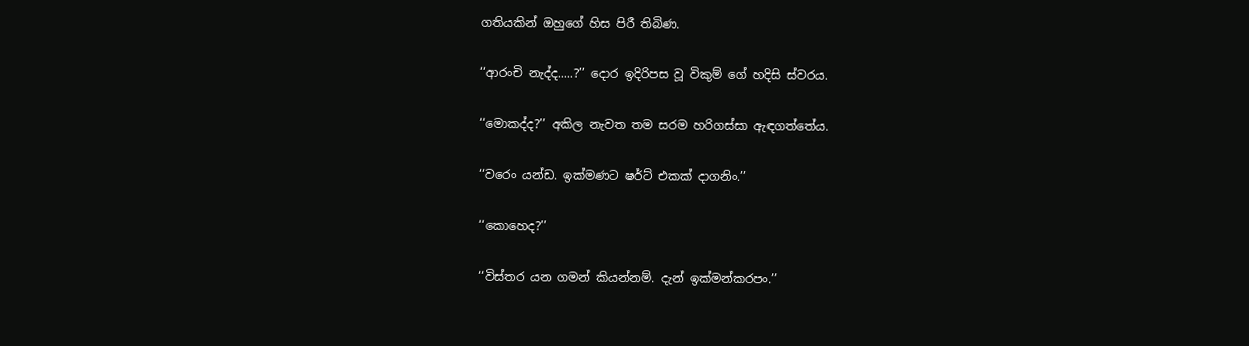ගතියකින් ඔහුගේ හිස පිරී තිබිණ.

‘‘ආරංචි නැද්ද.....?’’ දොර ඉදිරිපස වූ විකුම් ගේ හදිසි ස්වරය.

‘‘මොකද්ද?’’ අකිල නැවත තම සරම හරිගස්සා ඇඳගත්තේය.

‘‘වරෙං යන්ඩ. ඉක්මණට ෂර්ට් එකක් දාගනිං.’’

‘‘කොහෙද?’’

‘‘විස්තර යන ගමන් කියන්නම්. දැන් ඉක්මන්කරපං.’’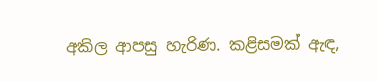අකිල ආපසු හැරිණ. කළිසමක් ඇඳ,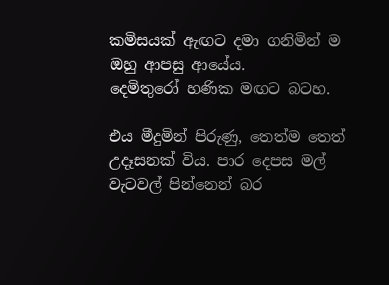කමිසයක් ඇඟට දමා ගනිමින් ම ඔහු ආපසු ආයේය.
දෙමිතුරෝ හණික මඟට බටහ.

එය මීදුමින් පිරුණු, තෙත්ම තෙත් උදෑසනක් විය. පාර දෙපස මල් වැටවල් පින්නෙන් බර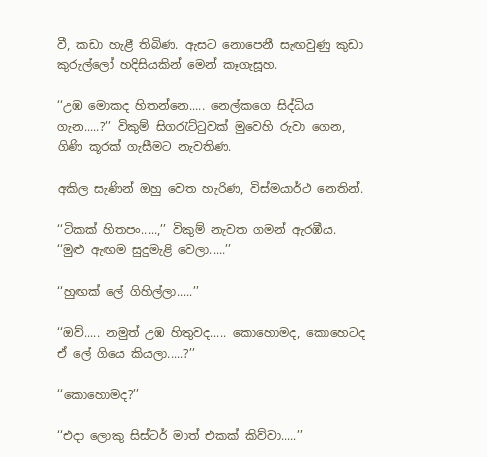වී, කඩා හැළී තිබිණ. ඇසට නොපෙනී සැඟවුණු කුඩා කුරුල්ලෝ හදිසියකින් මෙන් කෑගැසූහ.

‘‘උඹ මොකද හිතන්නෙ..... නෙල්කගෙ සිද්ධිය ගැන.....?’’ විකුම් සිගරැට්ටුවක් මුවෙහි රුවා ගෙන, ගිණි කූරක් ගැසීමට නැවතිණ.

අකිල සැණින් ඔහු වෙත හැරිණ, විස්මයාර්ථ නෙතින්.

‘‘ටිකක් හිතපං.....,’’ විකුම් නැවත ගමන් ඇරඹීය. ‘‘මුළු ඇඟම සුදුමැළි වෙලා.....’’

‘‘හුඟක් ලේ ගිහිල්ලා.....’’

‘‘ඔව්..... නමුත් උඹ හිතුවද..... කොහොමද, කොහෙටද ඒ ලේ ගියෙ කියලා.....?’’

‘‘කොහොමද?’’

‘‘එදා ලොකු සිස්ටර් මාත් එකක් කිව්වා.....’’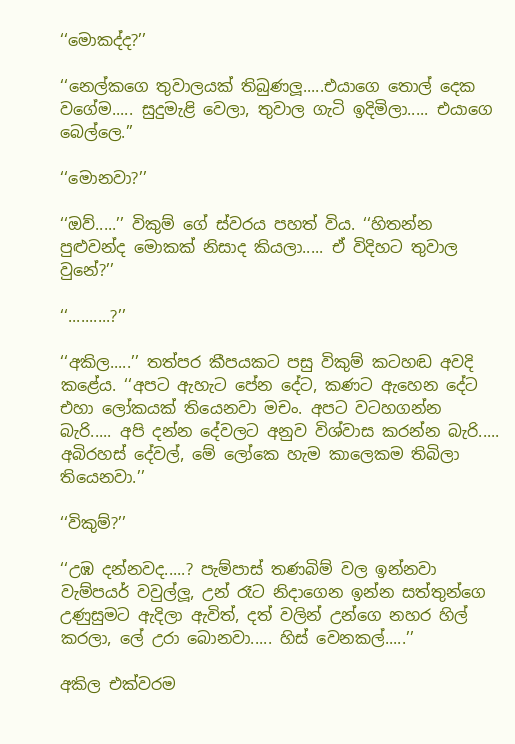‘‘මොකද්ද?’’

‘‘නෙල්කගෙ තුවාලයක් තිබුණලූ.....එයාගෙ තොල් දෙක වගේම..... සුදුමැළි වෙලා, තුවාල ගැටි ඉදිමිලා..... එයාගෙ බෙල්ලෙ.’’

‘‘මොනවා?’’

‘‘ඔව්.....’’ විකුම් ගේ ස්වරය පහත් විය. ‘‘හිතන්න පුළුවන්ද මොකක් නිසාද කියලා..... ඒ විදිහට තුවාල වුනේ?’’

‘‘..........?’’

‘‘අකිල.....’’ තත්පර කීපයකට පසු විකුම් කටහඬ අවදි කළේය. ‘‘අපට ඇහැට පේන දේට, කණට ඇහෙන දේට එහා ලෝකයක් තියෙනවා මචං. අපට වටහගන්න බැරි..... අපි දන්න දේවලට අනුව විශ්වාස කරන්න බැරි..... අබිරහස් දේවල්, මේ ලෝකෙ හැම කාලෙකම තිබිලා තියෙනවා.’’

‘‘විකුම්?’’

‘‘උඹ දන්නවද.....? පැම්පාස් තණබිම් වල ඉන්නවා වැම්පයර් වවුල්ලූ, උන් රෑට නිදාගෙන ඉන්න සත්තුන්ගෙ උණුසුමට ඇදිලා ඇවිත්, දත් වලින් උන්ගෙ නහර හිල් කරලා, ලේ උරා බොනවා..... හිස් වෙනකල්.....’’

අකිල එක්වරම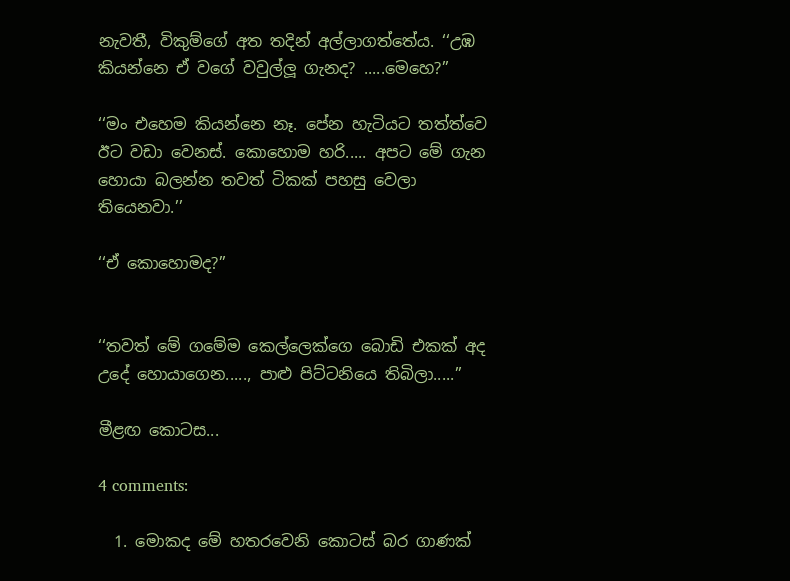නැවතී, විකුම්ගේ අත තදින් අල්ලාගත්තේය. ‘‘උඹ කියන්නෙ ඒ වගේ වවුල්ලූ ගැනද? .....මෙහෙ?’’

‘‘මං එහෙම කියන්නෙ නෑ. පේන හැටියට තත්ත්වෙ ඊට වඩා වෙනස්. කොහොම හරි..... අපට මේ ගැන හොයා බලන්න තවත් ටිකක් පහසු වෙලා තියෙනවා.’’

‘‘ඒ කොහොමද?’’


‘‘තවත් මේ ගමේම කෙල්ලෙක්ගෙ බොඩි එකක් අද උදේ හොයාගෙන....., පාළු පිට්ටනියෙ තිබිලා.....’’

මීළඟ කොටස...

4 comments:

  1. මොකද මේ හතරවෙනි කොටස් බර ගාණක්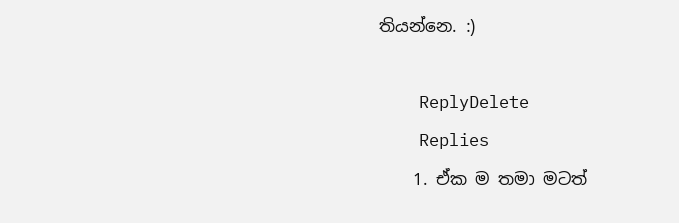තියන්නෙ. :)

    ReplyDelete
    Replies
    1. ඒක ම තමා මටත්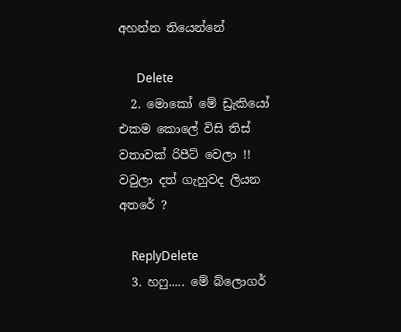අහන්න තියෙන්නේ

      Delete
  2. මොකෝ මේ ඩ්‍රැකියෝ එකම කොලේ විසි තිස් වතාවක් රිපීට් වෙලා !! වවුලා දත් ගැහුවද ලියන අතරේ ?

    ReplyDelete
  3. හෆු..... මේ බ්ලොගර්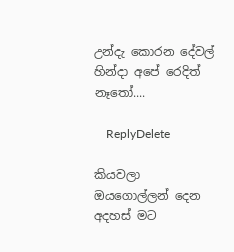උන්දැ කොරන දේවල් හින්දා අපේ රෙදිත් නෑතෝ....

    ReplyDelete

කියවලා ඔයගොල්ලන් දෙන අදහස් මට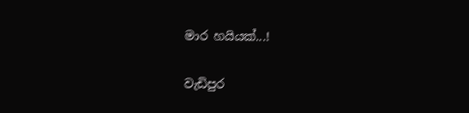මාර හයියක්...!

වැඩිපුර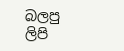බලපු ලිපි